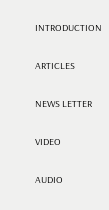INTRODUCTION

ARTICLES

NEWS LETTER

VIDEO

AUDIO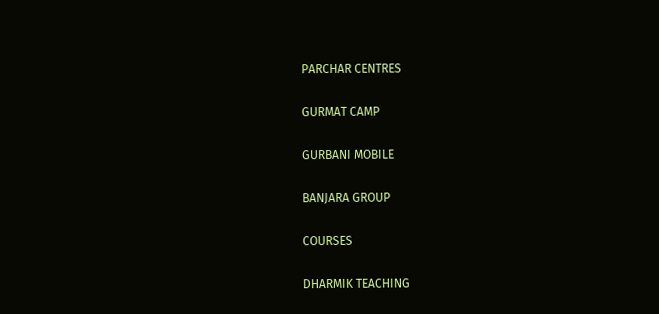PARCHAR CENTRES

GURMAT CAMP

GURBANI MOBILE

BANJARA GROUP

COURSES

DHARMIK TEACHING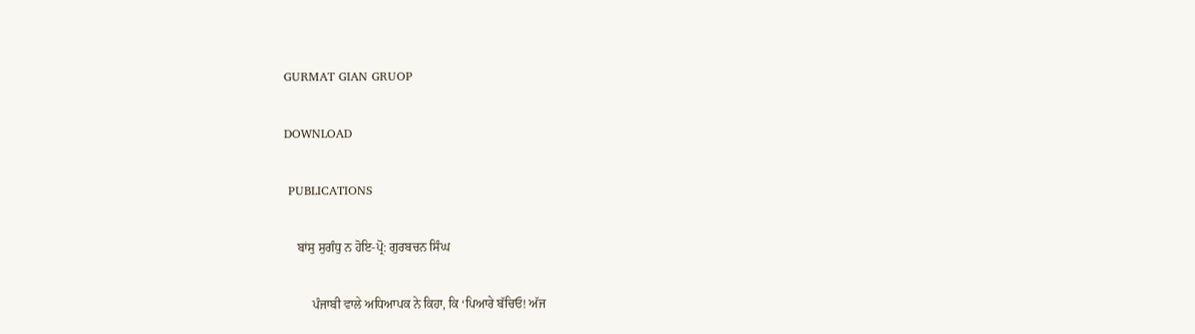GURMAT GIAN GRUOP

DOWNLOAD

 PUBLICATIONS

    ਬਾਂਸੁ ਸੁਗੰਧੁ ਨ ਹੋਇ-ਪ੍ਰੋ: ਗੁਰਬਚਨ ਸਿੰਘ

         ਪੰਜਾਬੀ ਵਾਲੇ ਅਧਿਆਪਕ ਨੇ ਕਿਹਾ, ਕਿ ‘ਪਿਆਰੇ ਬੱਚਿਓ! ਅੱਜ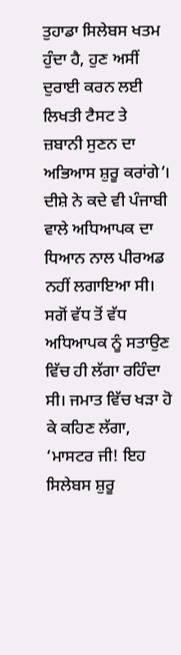ਤੁਹਾਡਾ ਸਿਲੇਬਸ ਖਤਮ ਹੁੰਦਾ ਹੈ, ਹੁਣ ਅਸੀਂ ਦੁਰਾਈ ਕਰਨ ਲਈ ਲਿਖਤੀ ਟੈਸਟ ਤੇ ਜ਼ਬਾਨੀ ਸੁਣਨ ਦਾ ਅਭਿਆਸ ਸ਼ੁਰੂ ਕਰਾਂਗੇ’। ਦੀਸ਼ੇ ਨੇ ਕਦੇ ਵੀ ਪੰਜਾਬੀ ਵਾਲੇ ਅਧਿਆਪਕ ਦਾ ਧਿਆਨ ਨਾਲ ਪੀਰਅਡ ਨਹੀਂ ਲਗਾਇਆ ਸੀ। ਸਗੋਂ ਵੱਧ ਤੋਂ ਵੱਧ ਅਧਿਆਪਕ ਨੂੰ ਸਤਾਉਣ ਵਿੱਚ ਹੀ ਲੱਗਾ ਰਹਿੰਦਾ ਸੀ। ਜਮਾਤ ਵਿੱਚ ਖੜਾ ਹੋ ਕੇ ਕਹਿਣ ਲੱਗਾ, ‘ਮਾਸਟਰ ਜੀ! ਇਹ ਸਿਲੇਬਸ ਸ਼ੁਰੂ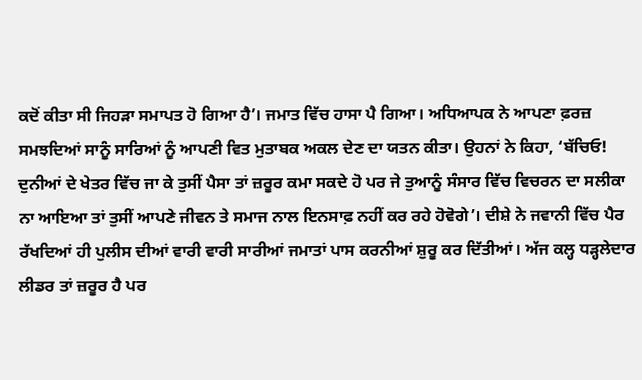ਕਦੋਂ ਕੀਤਾ ਸੀ ਜਿਹੜਾ ਸਮਾਪਤ ਹੋ ਗਿਆ ਹੈ’। ਜਮਾਤ ਵਿੱਚ ਹਾਸਾ ਪੈ ਗਿਆ। ਅਧਿਆਪਕ ਨੇ ਆਪਣਾ ਫ਼ਰਜ਼ ਸਮਝਦਿਆਂ ਸਾਨੂੰ ਸਾਰਿਆਂ ਨੂੰ ਆਪਣੀ ਵਿਤ ਮੁਤਾਬਕ ਅਕਲ ਦੇਣ ਦਾ ਯਤਨ ਕੀਤਾ। ਉਹਨਾਂ ਨੇ ਕਿਹਾ, ‘ਬੱਚਿਓ! ਦੁਨੀਆਂ ਦੇ ਖੇਤਰ ਵਿੱਚ ਜਾ ਕੇ ਤੁਸੀਂ ਪੈਸਾ ਤਾਂ ਜ਼ਰੂਰ ਕਮਾ ਸਕਦੇ ਹੋ ਪਰ ਜੇ ਤੁਆਨੂੰ ਸੰਸਾਰ ਵਿੱਚ ਵਿਚਰਨ ਦਾ ਸਲੀਕਾ ਨਾ ਆਇਆ ਤਾਂ ਤੁਸੀਂ ਆਪਣੇ ਜੀਵਨ ਤੇ ਸਮਾਜ ਨਾਲ ਇਨਸਾਫ਼ ਨਹੀਂ ਕਰ ਰਹੇ ਹੋਵੋਗੇ’। ਦੀਸ਼ੇ ਨੇ ਜਵਾਨੀ ਵਿੱਚ ਪੈਰ ਰੱਖਦਿਆਂ ਹੀ ਪੁਲੀਸ ਦੀਆਂ ਵਾਰੀ ਵਾਰੀ ਸਾਰੀਆਂ ਜਮਾਤਾਂ ਪਾਸ ਕਰਨੀਆਂ ਸ਼ੁਰੂ ਕਰ ਦਿੱਤੀਆਂ। ਅੱਜ ਕਲ੍ਹ ਧੜ੍ਹਲੇਦਾਰ ਲੀਡਰ ਤਾਂ ਜ਼ਰੂਰ ਹੈ ਪਰ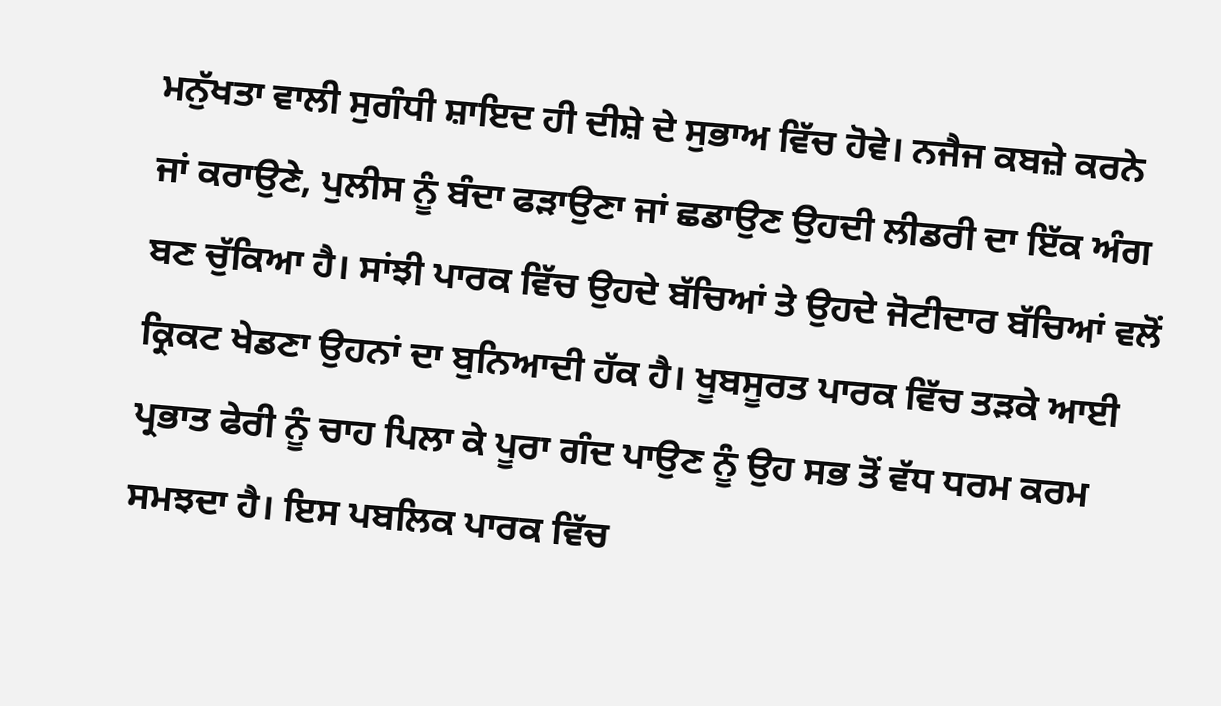ਮਨੁੱਖਤਾ ਵਾਲੀ ਸੁਗੰਧੀ ਸ਼ਾਇਦ ਹੀ ਦੀਸ਼ੇ ਦੇ ਸੁਭਾਅ ਵਿੱਚ ਹੋਵੇ। ਨਜੈਜ ਕਬਜ਼ੇ ਕਰਨੇ ਜਾਂ ਕਰਾਉਣੇ, ਪੁਲੀਸ ਨੂੰ ਬੰਦਾ ਫੜਾਉਣਾ ਜਾਂ ਛਡਾਉਣ ਉਹਦੀ ਲੀਡਰੀ ਦਾ ਇੱਕ ਅੰਗ ਬਣ ਚੁੱਕਿਆ ਹੈ। ਸਾਂਝੀ ਪਾਰਕ ਵਿੱਚ ਉਹਦੇ ਬੱਚਿਆਂ ਤੇ ਉਹਦੇ ਜੋਟੀਦਾਰ ਬੱਚਿਆਂ ਵਲੋਂ ਕ੍ਰਿਕਟ ਖੇਡਣਾ ਉਹਨਾਂ ਦਾ ਬੁਨਿਆਦੀ ਹੱਕ ਹੈ। ਖੂਬਸੂਰਤ ਪਾਰਕ ਵਿੱਚ ਤੜਕੇ ਆਈ ਪ੍ਰਭਾਤ ਫੇਰੀ ਨੂੰ ਚਾਹ ਪਿਲਾ ਕੇ ਪੂਰਾ ਗੰਦ ਪਾਉਣ ਨੂੰ ਉਹ ਸਭ ਤੋਂ ਵੱਧ ਧਰਮ ਕਰਮ ਸਮਝਦਾ ਹੈ। ਇਸ ਪਬਲਿਕ ਪਾਰਕ ਵਿੱਚ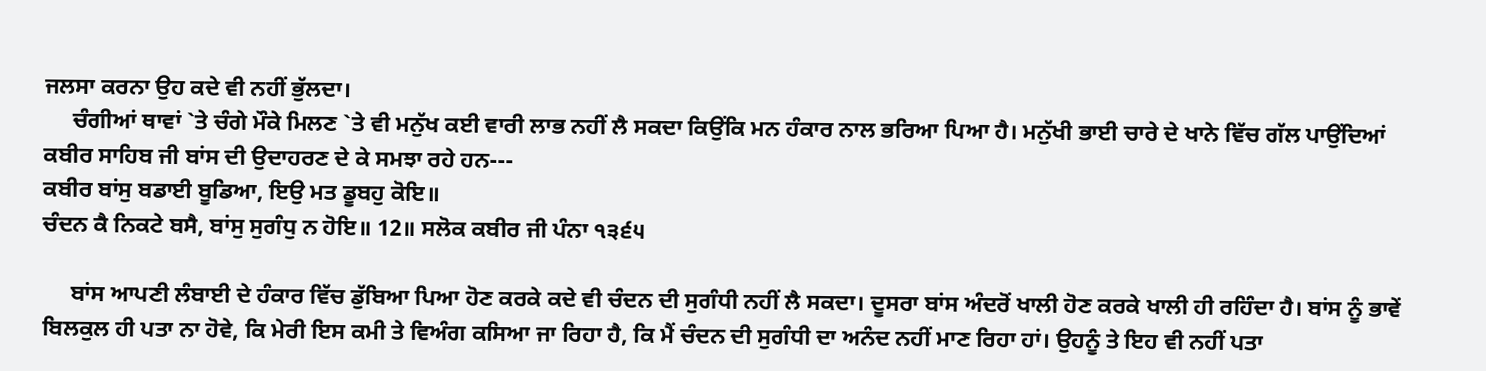ਜਲਸਾ ਕਰਨਾ ਉਹ ਕਦੇ ਵੀ ਨਹੀਂ ਭੁੱਲਦਾ।
     ਚੰਗੀਆਂ ਥਾਵਾਂ `ਤੇ ਚੰਗੇ ਮੌਕੇ ਮਿਲਣ `ਤੇ ਵੀ ਮਨੁੱਖ ਕਈ ਵਾਰੀ ਲਾਭ ਨਹੀਂ ਲੈ ਸਕਦਾ ਕਿਉਂਕਿ ਮਨ ਹੰਕਾਰ ਨਾਲ ਭਰਿਆ ਪਿਆ ਹੈ। ਮਨੁੱਖੀ ਭਾਈ ਚਾਰੇ ਦੇ ਖਾਨੇ ਵਿੱਚ ਗੱਲ ਪਾਉਂਦਿਆਂ ਕਬੀਰ ਸਾਹਿਬ ਜੀ ਬਾਂਸ ਦੀ ਉਦਾਹਰਣ ਦੇ ਕੇ ਸਮਝਾ ਰਹੇ ਹਨ---
ਕਬੀਰ ਬਾਂਸੁ ਬਡਾਈ ਬੂਡਿਆ, ਇਉ ਮਤ ਡੂਬਹੁ ਕੋਇ॥
ਚੰਦਨ ਕੈ ਨਿਕਟੇ ਬਸੈ, ਬਾਂਸੁ ਸੁਗੰਧੁ ਨ ਹੋਇ॥ 12॥ ਸਲੋਕ ਕਬੀਰ ਜੀ ਪੰਨਾ ੧੩੬੫

     ਬਾਂਸ ਆਪਣੀ ਲੰਬਾਈ ਦੇ ਹੰਕਾਰ ਵਿੱਚ ਡੁੱਬਿਆ ਪਿਆ ਹੋਣ ਕਰਕੇ ਕਦੇ ਵੀ ਚੰਦਨ ਦੀ ਸੁਗੰਧੀ ਨਹੀਂ ਲੈ ਸਕਦਾ। ਦੂਸਰਾ ਬਾਂਸ ਅੰਦਰੋਂ ਖਾਲੀ ਹੋਣ ਕਰਕੇ ਖਾਲੀ ਹੀ ਰਹਿੰਦਾ ਹੈ। ਬਾਂਸ ਨੂੰ ਭਾਵੇਂ ਬਿਲਕੁਲ ਹੀ ਪਤਾ ਨਾ ਹੋਵੇ, ਕਿ ਮੇਰੀ ਇਸ ਕਮੀ ਤੇ ਵਿਅੰਗ ਕਸਿਆ ਜਾ ਰਿਹਾ ਹੈ, ਕਿ ਮੈਂ ਚੰਦਨ ਦੀ ਸੁਗੰਧੀ ਦਾ ਅਨੰਦ ਨਹੀਂ ਮਾਣ ਰਿਹਾ ਹਾਂ। ਉਹਨੂੰ ਤੇ ਇਹ ਵੀ ਨਹੀਂ ਪਤਾ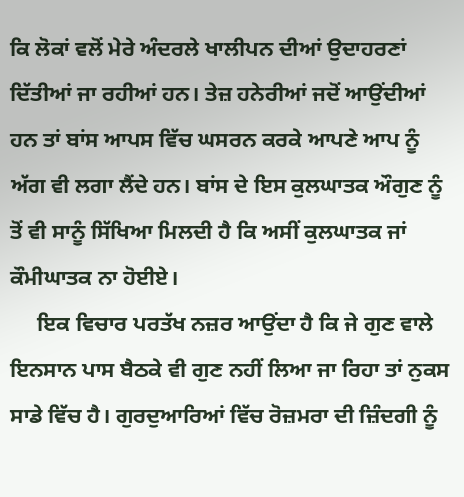ਕਿ ਲੋਕਾਂ ਵਲੋਂ ਮੇਰੇ ਅੰਦਰਲੇ ਖਾਲੀਪਨ ਦੀਆਂ ਉਦਾਹਰਣਾਂ ਦਿੱਤੀਆਂ ਜਾ ਰਹੀਆਂ ਹਨ। ਤੇਜ਼ ਹਨੇਰੀਆਂ ਜਦੋਂ ਆਉਂਦੀਆਂ ਹਨ ਤਾਂ ਬਾਂਸ ਆਪਸ ਵਿੱਚ ਘਸਰਨ ਕਰਕੇ ਆਪਣੇ ਆਪ ਨੂੰ ਅੱਗ ਵੀ ਲਗਾ ਲੈਂਦੇ ਹਨ। ਬਾਂਸ ਦੇ ਇਸ ਕੁਲਘਾਤਕ ਔਗੁਣ ਨੂੰ ਤੋਂ ਵੀ ਸਾਨੂੰ ਸਿੱਖਿਆ ਮਿਲਦੀ ਹੈ ਕਿ ਅਸੀਂ ਕੁਲਘਾਤਕ ਜਾਂ ਕੌਮੀਘਾਤਕ ਨਾ ਹੋਈਏ।
     ਇਕ ਵਿਚਾਰ ਪਰਤੱਖ ਨਜ਼ਰ ਆਉਂਦਾ ਹੈ ਕਿ ਜੇ ਗੁਣ ਵਾਲੇ ਇਨਸਾਨ ਪਾਸ ਬੈਠਕੇ ਵੀ ਗੁਣ ਨਹੀਂ ਲਿਆ ਜਾ ਰਿਹਾ ਤਾਂ ਨੁਕਸ ਸਾਡੇ ਵਿੱਚ ਹੈ। ਗੁਰਦੁਆਰਿਆਂ ਵਿੱਚ ਰੋਜ਼ਮਰਾ ਦੀ ਜ਼ਿੰਦਗੀ ਨੂੰ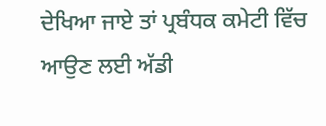ਦੇਖਿਆ ਜਾਏ ਤਾਂ ਪ੍ਰਬੰਧਕ ਕਮੇਟੀ ਵਿੱਚ ਆਉਣ ਲਈ ਅੱਡੀ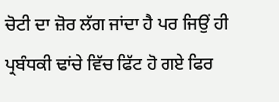ਚੋਟੀ ਦਾ ਜ਼ੋਰ ਲੱਗ ਜਾਂਦਾ ਹੈ ਪਰ ਜਿਉਂ ਹੀ ਪ੍ਰਬੰਧਕੀ ਢਾਂਚੇ ਵਿੱਚ ਫਿੱਟ ਹੋ ਗਏ ਫਿਰ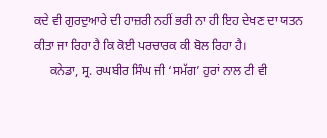ਕਦੇ ਵੀ ਗੁਰਦੁਆਰੇ ਦੀ ਹਾਜ਼ਰੀ ਨਹੀਂ ਭਰੀ ਨਾ ਹੀ ਇਹ ਦੇਖਣ ਦਾ ਯਤਨ ਕੀਤਾ ਜਾ ਰਿਹਾ ਹੈ ਕਿ ਕੋਈ ਪਰਚਾਰਕ ਕੀ ਬੋਲ ਰਿਹਾ ਹੈ।
     ਕਨੇਡਾ, ਸ੍ਰ. ਰਘਬੀਰ ਸਿੰਘ ਜੀ ‘ਸਮੱਗ’ ਹੁਰਾਂ ਨਾਲ ਟੀ ਵੀ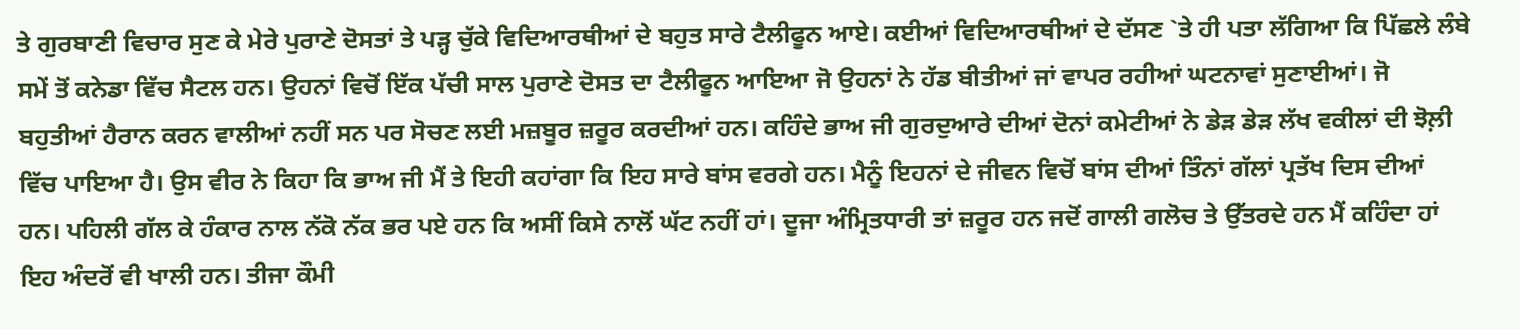ਤੇ ਗੁਰਬਾਣੀ ਵਿਚਾਰ ਸੁਣ ਕੇ ਮੇਰੇ ਪੁਰਾਣੇ ਦੋਸਤਾਂ ਤੇ ਪੜ੍ਹ ਚੁੱਕੇ ਵਿਦਿਆਰਥੀਆਂ ਦੇ ਬਹੁਤ ਸਾਰੇ ਟੈਲੀਫੂਨ ਆਏ। ਕਈਆਂ ਵਿਦਿਆਰਥੀਆਂ ਦੇ ਦੱਸਣ `ਤੇ ਹੀ ਪਤਾ ਲੱਗਿਆ ਕਿ ਪਿੱਛਲੇ ਲੰਬੇ ਸਮੇਂ ਤੋਂ ਕਨੇਡਾ ਵਿੱਚ ਸੈਟਲ ਹਨ। ਉਹਨਾਂ ਵਿਚੋਂ ਇੱਕ ਪੱਚੀ ਸਾਲ ਪੁਰਾਣੇ ਦੋਸਤ ਦਾ ਟੈਲੀਫੂਨ ਆਇਆ ਜੋ ਉਹਨਾਂ ਨੇ ਹੱਡ ਬੀਤੀਆਂ ਜਾਂ ਵਾਪਰ ਰਹੀਆਂ ਘਟਨਾਵਾਂ ਸੁਣਾਈਆਂ। ਜੋ ਬਹੁਤੀਆਂ ਹੈਰਾਨ ਕਰਨ ਵਾਲੀਆਂ ਨਹੀਂ ਸਨ ਪਰ ਸੋਚਣ ਲਈ ਮਜ਼ਬੂਰ ਜ਼ਰੂਰ ਕਰਦੀਆਂ ਹਨ। ਕਹਿੰਦੇ ਭਾਅ ਜੀ ਗੁਰਦੁਆਰੇ ਦੀਆਂ ਦੋਨਾਂ ਕਮੇਟੀਆਂ ਨੇ ਡੇੜ ਡੇੜ ਲੱਖ ਵਕੀਲਾਂ ਦੀ ਝੋਲ਼ੀ ਵਿੱਚ ਪਾਇਆ ਹੈ। ਉਸ ਵੀਰ ਨੇ ਕਿਹਾ ਕਿ ਭਾਅ ਜੀ ਮੈਂ ਤੇ ਇਹੀ ਕਹਾਂਗਾ ਕਿ ਇਹ ਸਾਰੇ ਬਾਂਸ ਵਰਗੇ ਹਨ। ਮੈਨੂੰ ਇਹਨਾਂ ਦੇ ਜੀਵਨ ਵਿਚੋਂ ਬਾਂਸ ਦੀਆਂ ਤਿੰਨਾਂ ਗੱਲਾਂ ਪ੍ਰਤੱਖ ਦਿਸ ਦੀਆਂ ਹਨ। ਪਹਿਲੀ ਗੱਲ ਕੇ ਹੰਕਾਰ ਨਾਲ ਨੱਕੋ ਨੱਕ ਭਰ ਪਏ ਹਨ ਕਿ ਅਸੀਂ ਕਿਸੇ ਨਾਲੋਂ ਘੱਟ ਨਹੀਂ ਹਾਂ। ਦੂਜਾ ਅੰਮ੍ਰਿਤਧਾਰੀ ਤਾਂ ਜ਼ਰੂਰ ਹਨ ਜਦੋਂ ਗਾਲੀ ਗਲੋਚ ਤੇ ਉੱਤਰਦੇ ਹਨ ਮੈਂ ਕਹਿੰਦਾ ਹਾਂ ਇਹ ਅੰਦਰੋਂ ਵੀ ਖਾਲੀ ਹਨ। ਤੀਜਾ ਕੌਮੀ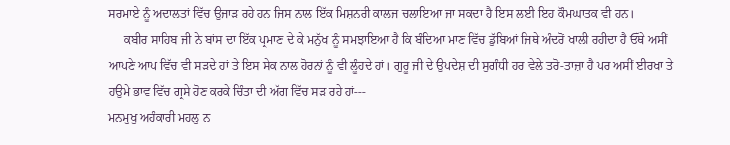ਸਰਮਾਏ ਨੂੰ ਅਦਾਲਤਾਂ ਵਿੱਚ ਉਜਾੜ ਰਹੇ ਹਨ ਜਿਸ ਨਾਲ ਇੱਕ ਮਿਸ਼ਨਰੀ ਕਾਲਜ ਚਲਾਇਆ ਜਾ ਸਕਦਾ ਹੈ ਇਸ ਲਈ ਇਹ ਕੌਮਘਾਤਕ ਵੀ ਹਨ।
     ਕਬੀਰ ਸਾਹਿਬ ਜੀ ਨੇ ਬਾਂਸ ਦਾ ਇੱਕ ਪ੍ਰਮਾਣ ਦੇ ਕੇ ਮਨੁੱਖ ਨੂੰ ਸਮਝਾਇਆ ਹੈ ਕਿ ਬੰਦਿਆ ਮਾਣ ਵਿੱਚ ਡੁੱਬਿਆਂ ਜਿਥੇ ਅੰਦਰੋਂ ਖਾਲੀ ਰਹੀਦਾ ਹੈ ਓੱਥੇ ਅਸੀਂ ਆਪਣੇ ਆਪ ਵਿੱਚ ਵੀ ਸੜਦੇ ਹਾਂ ਤੇ ਇਸ ਸੇਕ ਨਾਲ ਹੋਰਨਾਂ ਨੂੰ ਵੀ ਲੂੰਹਦੇ ਹਾਂ। ਗੁਰੂ ਜੀ ਦੇ ਉਪਦੇਸ਼ ਦੀ ਸੁਗੰਧੀ ਹਰ ਵੇਲੇ ਤਰੋ-ਤਾਜ਼ਾ ਹੈ ਪਰ ਅਸੀਂ ਈਰਖਾ ਤੇ ਹਉਮੇ ਭਾਵ ਵਿੱਚ ਗ੍ਰਸੇ ਹੋਣ ਕਰਕੇ ਚਿੰਤਾ ਦੀ ਅੱਗ ਵਿੱਚ ਸੜ ਰਹੇ ਹਾਂ---
ਮਨਮੁਖੁ ਅਹੰਕਾਰੀ ਮਹਲੁ ਨ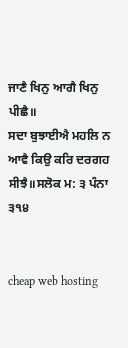ਜਾਣੈ ਖਿਨੁ ਆਗੈ ਖਿਨੁ ਪੀਛੈ॥
ਸਦਾ ਬੁਝਾਈਐ ਮਹਲਿ ਨ ਆਵੈ ਕਿਉ ਕਰਿ ਦਰਗਹ ਸੀਝੈ॥ਸਲੋਕ ਮ: ੩ ਪੰਨਾ ੩੧੪


cheap web hosting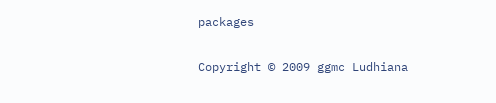packages

Copyright © 2009 ggmc Ludhiana